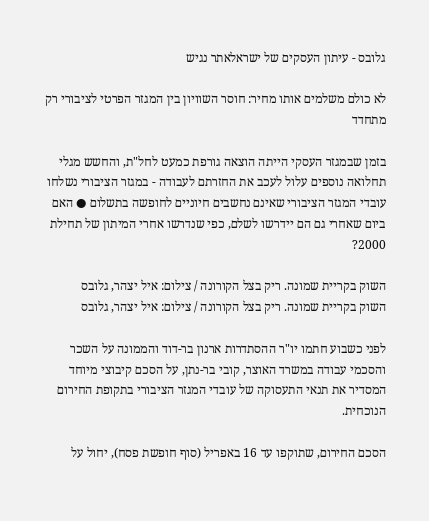גלובס - עיתון העסקים של ישראלאתר נגיש

לא כולם משלמים אותו מחיר: חוסר השוויון בין המגזר הפרטי לציבורי רק מתחדד

בזמן שבמגזר העסקי הייתה הוצאה גורפת כמעט לחל"ת, והחשש מגלי תחלואה נוספים עלול לעכב את החזרתם לעבודה - במגזר הציבורי נשלחו עובדי המגזר הציבורי שאינם נחשבים חיוניים לחופשה בתשלום ● האם ביום שאחרי גם הם יידרשו לשלם, כפי שנדרשו אחרי המיתון של תחילת 2000?

השוק בקריית שמונה. ריק בצל הקורונה / צילום: איל יצהר, גלובס
השוק בקריית שמונה. ריק בצל הקורונה / צילום: איל יצהר, גלובס

לפני כשבוע חתמו יו"ר ההסתדרות ארנון בר-דוד והממונה על השכר והסכמי עבודה במשרד האוצר, קובי בר-נתן, על הסכם קיבוצי מיוחד המסדיר את תנאי התעסוקה של עובדי המגזר הציבורי בתקופת החירום הנוכחית.

הסכם החירום, שתוקפו עד 16 באפריל (סוף חופשת פסח), יחול על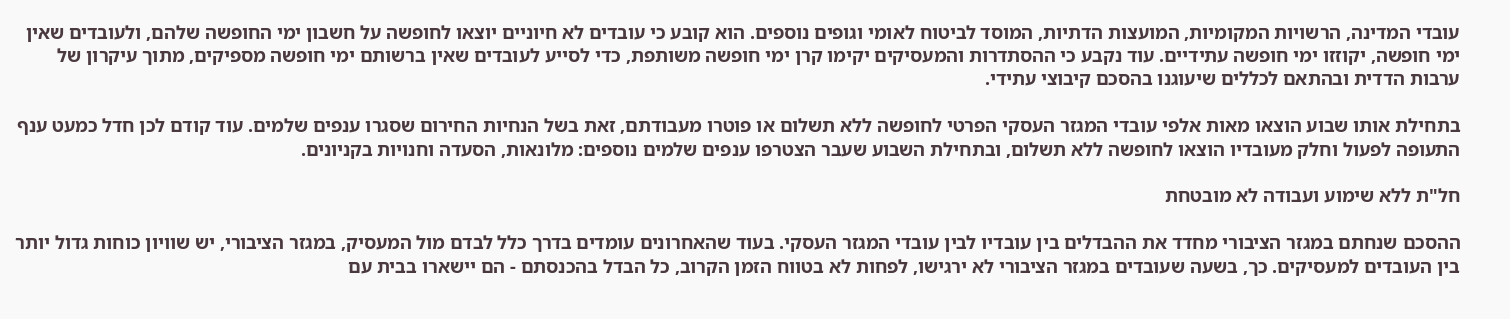עובדי המדינה, הרשויות המקומיות, המועצות הדתיות, המוסד לביטוח לאומי וגופים נוספים. הוא קובע כי עובדים לא חיוניים יוצאו לחופשה על חשבון ימי החופשה שלהם, ולעובדים שאין ימי חופשה, יקוזזו ימי חופשה עתידיים. עוד נקבע כי ההסתדרות והמעסיקים יקימו קרן ימי חופשה משותפת, כדי לסייע לעובדים שאין ברשותם ימי חופשה מספיקים, מתוך עיקרון של ערבות הדדית ובהתאם לכללים שיעוגנו בהסכם קיבוצי עתידי.

בתחילת אותו שבוע הוצאו מאות אלפי עובדי המגזר העסקי הפרטי לחופשה ללא תשלום או פוטרו מעבודתם, זאת בשל הנחיות החירום שסגרו ענפים שלמים. עוד קודם לכן חדל כמעט ענף התעופה לפעול וחלק מעובדיו הוצאו לחופשה ללא תשלום, ובתחילת השבוע שעבר הצטרפו ענפים שלמים נוספים: מלונאות, הסעדה וחנויות בקניונים.

חל"ת ללא שימוע ועבודה לא מובטחת

ההסכם שנחתם במגזר הציבורי מחדד את ההבדלים בין עובדיו לבין עובדי המגזר העסקי. בעוד שהאחרונים עומדים בדרך כלל לבדם מול המעסיק, במגזר הציבורי, יש שוויון כוחות גדול יותר בין העובדים למעסיקים. כך, בשעה שעובדים במגזר הציבורי לא ירגישו, לפחות לא בטווח הזמן הקרוב, כל הבדל בהכנסתם - הם יישארו בבית עם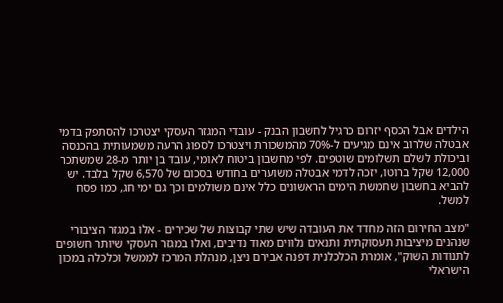הילדים אבל הכסף יזרום כרגיל לחשבון הבנק - עובדי המגזר העסקי יצטרכו להסתפק בדמי אבטלה שלרוב אינם מגיעים ל-70% מהמשכורת ויצטרכו לספוג הרעה משמעותית בהכנסה וביכולת לשלם תשלומים שוטפים. לפי מחשבון ביטוח לאומי, עובד בן יותר מ-28 שמשתכר 12,000 שקל ברוטו, יזכה לדמי אבטלה משוערים בחודש בסכום של 6,570 שקל בלבד. יש להביא בחשבון שחמשת הימים הראשונים כלל אינם משולמים וכך גם ימי חג, כמו פסח למשל.

"מצב החירום הזה מחדד את העובדה שיש שתי קבוצות של שכירים - אלו במגזר הציבורי שנהנים מיציבות תעסוקתית ותנאים נלווים מאוד נדיבים, ואלו במגזר העסקי שיותר חשופים לתנודות השוק", אומרת הכלכלנית דפנה אבירם ניצן, מנהלת המרכז לממשל וכלכלה במכון הישראלי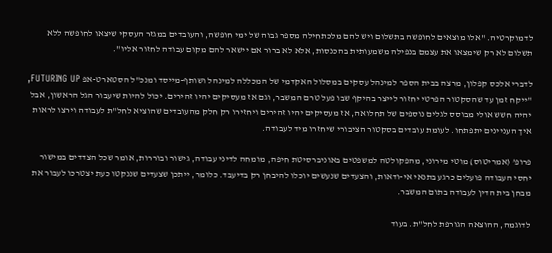לדמוקרטיה. "אלו מוצאים לחופשה בתשלום ויש להם מלכתחילה מספר גבוה של ימי חופשה, והעובדים במגזר העסקי שיצאו לחופשה ללא תשלום לא רק שימצאו את עצמם בנפילה משמעותית בהכנסות, אלא לא ברור אם יישאר להם מקום עבודה לחזור אליו".

לדברי אלכס קפלון, מרצה בבית הספר למינהל עסקים במסלול האקדמי של המכללה למינהל ושותף-מייסד ומנכ"ל הסטארט-אפ FUTURING UP, "ייקח זמן עד שהסקטור הפרטי יחזור לייצר בהיקף שבו פעל טרם המשבר, וגם אז מעסיקים יהיו זהירים. יכול להיות שיעבור הגל הראשון, אבל יהיה חשש אולי מבוסס לגלים נוספים של תחלואה, אז מעסיקים יהיו זהירים ויחזירו רק חלק מהעובדים שהוציא לחל"ת לעבודה וירצו לראות איך העניינים יתפתחו. לעומת עובדים בסקטור הציבורי שיחזרו מיד לעבודה.

פרופ’ (אמריטוס) מוטי מירוני, מהפקולטה למשפטים באוניברסיטת חיפה, מומחה לדיני עבודה, גישור ובוררות, אומר שכל הצדדים במישור יחסי העבודה פועלים כרגע בתנאי אי-ודאות, והצעדים שנעשים יוכלו להיבחן רק בדיעבד. כלומר, ייתכן שצעדים שננקטו כעת יצטרכו לעבור את מבחן בית הדין לעבודה בתום המשבר.

לדוגמה, ההוצאה הגורפת לחל"ת. בעוד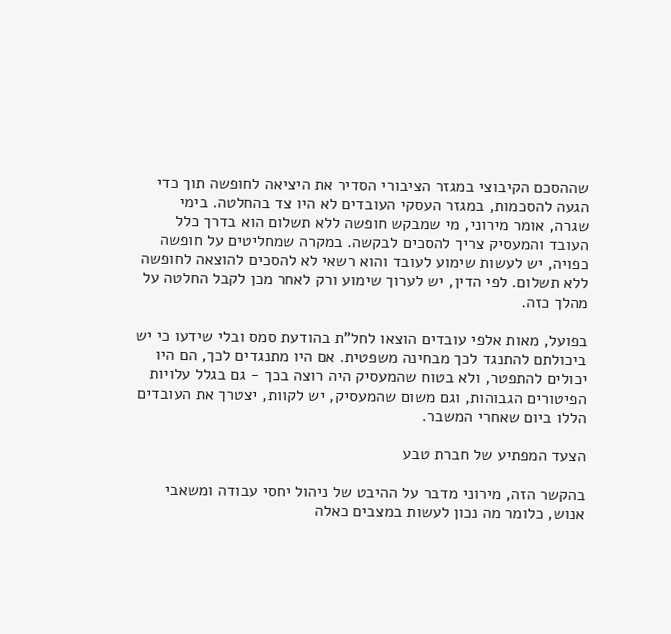שההסכם הקיבוצי במגזר הציבורי הסדיר את היציאה לחופשה תוך כדי הגעה להסכמות, במגזר העסקי העובדים לא היו צד בהחלטה. בימי שגרה, אומר מירוני, מי שמבקש חופשה ללא תשלום הוא בדרך כלל העובד והמעסיק צריך להסכים לבקשה. במקרה שמחליטים על חופשה כפויה, יש לעשות שימוע לעובד והוא רשאי לא להסכים להוצאה לחופשה ללא תשלום. לפי הדין, יש לערוך שימוע ורק לאחר מכן לקבל החלטה על מהלך כזה.

בפועל, מאות אלפי עובדים הוצאו לחל"ת בהודעת סמס ובלי שידעו כי יש ביכולתם להתנגד לכך מבחינה משפטית. אם היו מתנגדים לכך, הם היו יכולים להתפטר, ולא בטוח שהמעסיק היה רוצה בכך - גם בגלל עלויות הפיטורים הגבוהות, וגם משום שהמעסיק, יש לקוות, יצטרך את העובדים הללו ביום שאחרי המשבר.

הצעד המפתיע של חברת טבע

בהקשר הזה, מירוני מדבר על ההיבט של ניהול יחסי עבודה ומשאבי אנוש, כלומר מה נכון לעשות במצבים כאלה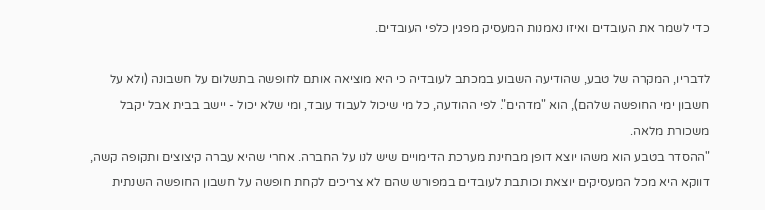כדי לשמר את העובדים ואיזו נאמנות המעסיק מפגין כלפי העובדים.

לדבריו, המקרה של טבע, שהודיעה השבוע במכתב לעובדיה כי היא מוציאה אותם לחופשה בתשלום על חשבונה (ולא על חשבון ימי החופשה שלהם), הוא "מדהים". לפי ההודעה, כל מי שיכול לעבוד עובד, ומי שלא יכול - יישב בבית אבל יקבל משכורת מלאה.
"ההסדר בטבע הוא משהו יוצא דופן מבחינת מערכת הדימויים שיש לנו על החברה. אחרי שהיא עברה קיצוצים ותקופה קשה, דווקא היא מכל המעסיקים יוצאת וכותבת לעובדים במפורש שהם לא צריכים לקחת חופשה על חשבון החופשה השנתית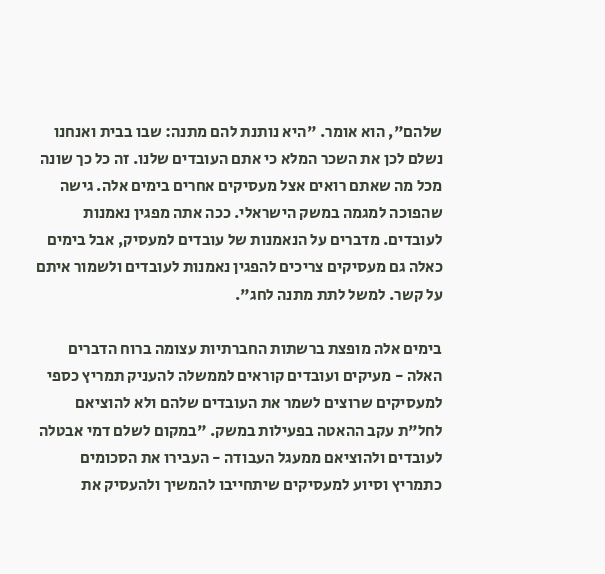שלהם", הוא אומר. "היא נותנת להם מתנה: שבו בבית ואנחנו נשלם לכן את השכר המלא כי אתם העובדים שלנו. זה כל כך שונה מכל מה שאתם רואים אצל מעסיקים אחרים בימים אלה. גישה שהפוכה למגמה במשק הישראלי. ככה אתה מפגין נאמנות לעובדים. מדברים על הנאמנות של עובדים למעסיק, אבל בימים כאלה גם מעסיקים צריכים להפגין נאמנות לעובדים ולשמור איתם על קשר. למשל לתת מתנה לחג".

בימים אלה מופצת ברשתות החברתיות עצומה ברוח הדברים האלה - מעיקים ועובדים קוראים לממשלה להעניק תמריץ כספי למעסיקים שרוצים לשמר את העובדים שלהם ולא להוציאם לחל"ת עקב ההאטה בפעילות במשק. "במקום לשלם דמי אבטלה לעובדים ולהוציאם ממעגל העבודה - העבירו את הסכומים כתמריץ וסיוע למעסיקים שיתחייבו להמשיך ולהעסיק את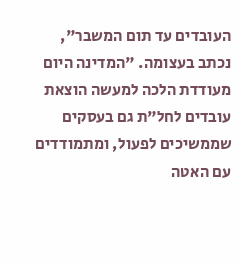העובדים עד תום המשבר", נכתב בעצומה. "המדינה היום מעודדת הלכה למעשה הוצאת עובדים לחל"ת גם בעסקים שממשיכים לפעול, ומתמודדים עם האטה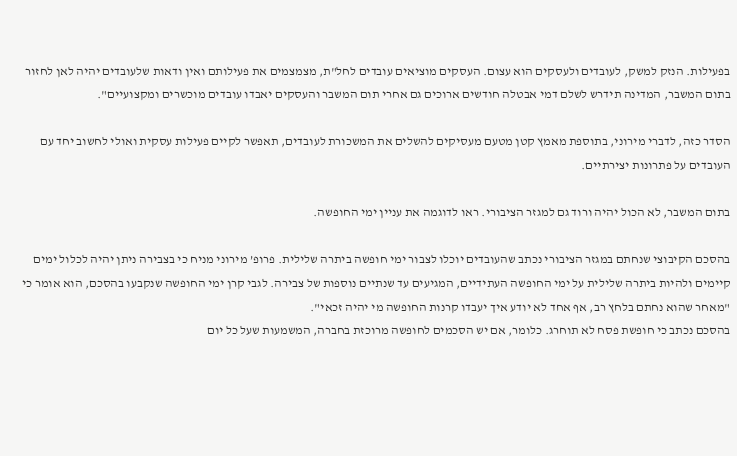בפעילות. הנזק למשק, לעובדים ולעסקים הוא עצום. העסקים מוציאים עובדים לחל"ת, מצמצמים את פעילותם ואין ודאות שלעובדים יהיה לאן לחזור בתום המשבר, המדינה תידרש לשלם דמי אבטלה חודשים ארוכים גם אחרי תום המשבר והעסקים יאבדו עובדים מוכשרים ומקצועיים".

הסדר כזה, לדברי מירוני, בתוספת מאמץ קטן מטעם מעסיקים להשלים את המשכורת לעובדים, תאפשר לקיים פעילות עסקית ואולי לחשוב יחד עם העובדים על פתרונות יצירתיים.

בתום המשבר, לא הכול יהיה ורוד גם למגזר הציבורי. ראו לדוגמה את עניין ימי החופשה.

בהסכם הקיבוצי שנחתם במגזר הציבורי נכתב שהעובדים יוכלו לצבור ימי חופשה ביתרה שלילית. פרופ’ מירוני מניח כי בצבירה ניתן יהיה לכלול ימים קיימים ולהיות ביתרה שלילית על ימי החופשה העתידיים, המגיעים עד שנתיים נוספות של צבירה. לגבי קרן ימי החופשה שנקבעו בהסכם, הוא אומר כי "מאחר שהוא נחתם בלחץ רב, אף אחד לא יודע איך יעבדו קרנות החופשה מי יהיה זכאי".
בהסכם נכתב כי חופשת פסח לא תוחרג. כלומר, אם יש הסכמים לחופשה מרוכזת בחברה, המשמעות שעל כל יום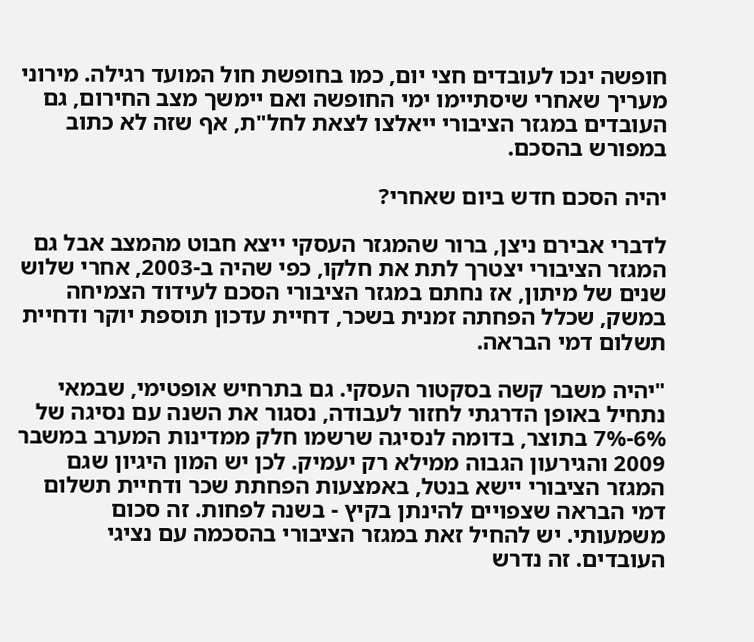חופשה ינכו לעובדים חצי יום, כמו בחופשת חול המועד רגילה. מירוני מעריך שאחרי שיסתיימו ימי החופשה ואם יימשך מצב החירום, גם העובדים במגזר הציבורי ייאלצו לצאת לחל"ת, אף שזה לא כתוב במפורש בהסכם.

יהיה הסכם חדש ביום שאחרי?

לדברי אבירם ניצן, ברור שהמגזר העסקי ייצא חבוט מהמצב אבל גם המגזר הציבורי יצטרך לתת את חלקו, כפי שהיה ב-2003, אחרי שלוש שנים של מיתון, אז נחתם במגזר הציבורי הסכם לעידוד הצמיחה במשק, שכלל הפחתה זמנית בשכר, דחיית עדכון תוספת יוקר ודחיית תשלום דמי הבראה.

"יהיה משבר קשה בסקטור העסקי. גם בתרחיש אופטימי, שבמאי נתחיל באופן הדרגתי לחזור לעבודה, נסגור את השנה עם נסיגה של 6%-7% בתוצר, בדומה לנסיגה שרשמו חלק ממדינות המערב במשבר 2009 והגירעון הגבוה ממילא רק יעמיק. לכן יש המון היגיון שגם המגזר הציבורי יישא בנטל, באמצעות הפחתת שכר ודחיית תשלום דמי הבראה שצפויים להינתן בקיץ - בשנה לפחות. זה סכום משמעותי. יש להחיל זאת במגזר הציבורי בהסכמה עם נציגי העובדים. זה נדרש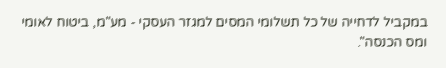במקביל לדחייה של כל תשלומי המסים למגזר העסקי - מע"מ, ביטוח לאומי ומס הכנסה".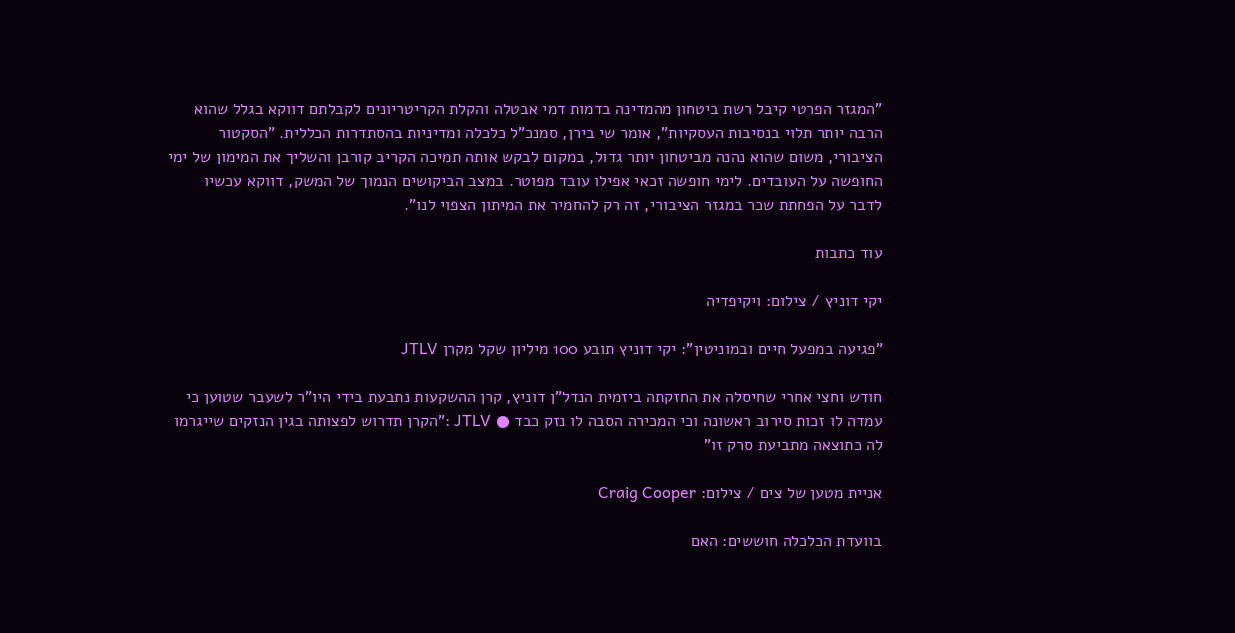"המגזר הפרטי קיבל רשת ביטחון מהמדינה בדמות דמי אבטלה והקלת הקריטריונים לקבלתם דווקא בגלל שהוא הרבה יותר תלוי בנסיבות העסקיות", אומר שי בירן, סמנכ"ל כלכלה ומדיניות בהסתדרות הכללית. "הסקטור הציבורי, משום שהוא נהנה מביטחון יותר גדול, במקום לבקש אותה תמיכה הקריב קורבן והשליך את המימון של ימי החופשה על העובדים. לימי חופשה זכאי אפילו עובד מפוטר. במצב הביקושים הנמוך של המשק, דווקא עכשיו לדבר על הפחתת שכר במגזר הציבורי, זה רק להחמיר את המיתון הצפוי לנו".

עוד כתבות

יקי דוניץ / צילום: ויקיפדיה

"פגיעה במפעל חיים ובמוניטין": יקי דוניץ תובע 100 מיליון שקל מקרן JTLV

חודש וחצי אחרי שחיסלה את החזקתה ביזמית הנדל"ן דוניץ, קרן ההשקעות נתבעת בידי היו"ר לשעבר שטוען כי עמדה לו זכות סירוב ראשונה וכי המכירה הסבה לו נזק כבד ● JTLV :"הקרן תדרוש לפצותה בגין הנזקים שייגרמו לה כתוצאה מתביעת סרק זו"

אניית מטען של צים / צילום: Craig Cooper

בוועדת הכלכלה חוששים: האם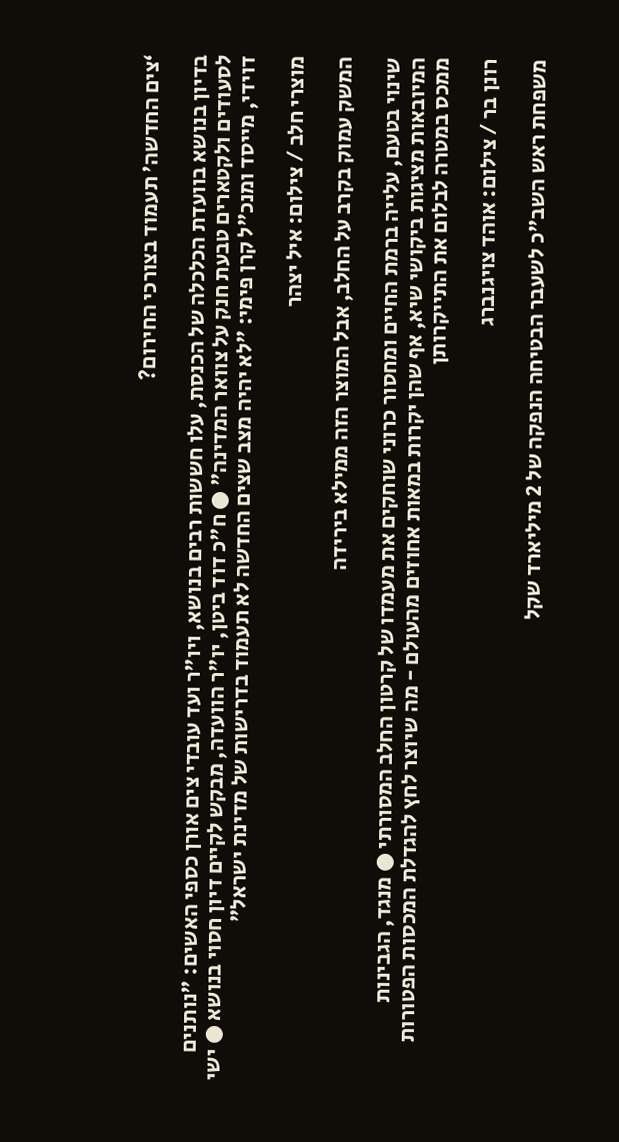‘צים החדשה’ תעמוד בצורכי החירום?

בדיון בנושא בוועדת הכלכלה של הכנסת, עלו חששות רבים בנושא, ויו"ר ועד עובדי צים אורן כספי האשים: "נותנים לסעודים ולקטארים טבעת חנק על צוואר המדינה" ● ח"כ דוד ביטן, יו"ר הוועדה, מבקש לקיים דיון חסוי בנושא ● ישי דוידי, מייסד ומנכ"ל קרן פימי: "לא יהיה מצב שצים החדשה לא תעמוד בדרישות של מדינת ישראל"

מוצרי חלב / צילום: איל יצהר

המשק עמוק בקרב על החלב, אבל המוצר הזה ממילא בירידה

שינוי בטעם, עלייה ברמת החיים ומחסור כרוני שוחקים את מעמדו של קרטון החלב המסורתי ● מנגד, הגבינות המיובאות מציגות ביקושי שיא, אף שהן יקרות במאות אחוזים מהעולם - מה שיוצר לחץ להגדלת המכסות הפטורות ממכס במטרה לבלום את התייקרותן

רונן בר / צילום: אוהד צויגנברג

משפחת ראש השב"כ לשעבר הבטיחה הנפקה של 2 מיליארד שקל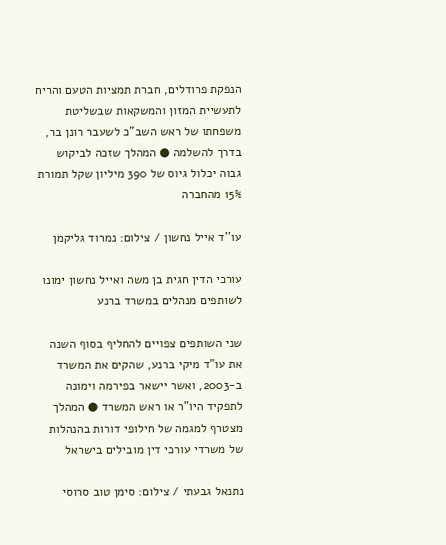הנפקת פרודלים, חברת תמציות הטעם והריח לתעשיית המזון והמשקאות שבשליטת משפחתו של ראש השב"כ לשעבר רונן בר, בדרך להשלמה ● המהלך שזכה לביקוש גבוה יכלול גיוס של 390 מיליון שקל תמורת 15% מהחברה

עו''ד אייל נחשון / צילום: נמרוד גליקמן

עורכי הדין חגית בן משה ואייל נחשון ימונו לשותפים מנהלים במשרד ברנע

שני השותפים צפויים להחליף בסוף השנה את עו"ד מיקי ברנע, שהקים את המשרד ב-2003, ואשר יישאר בפירמה וימונה לתפקיד היו"ר או ראש המשרד ● המהלך מצטרף למגמה של חילופי דורות בהנהלות של משרדי עורכי דין מובילים בישראל

נתנאל גבעתי / צילום: סימן טוב סרוסי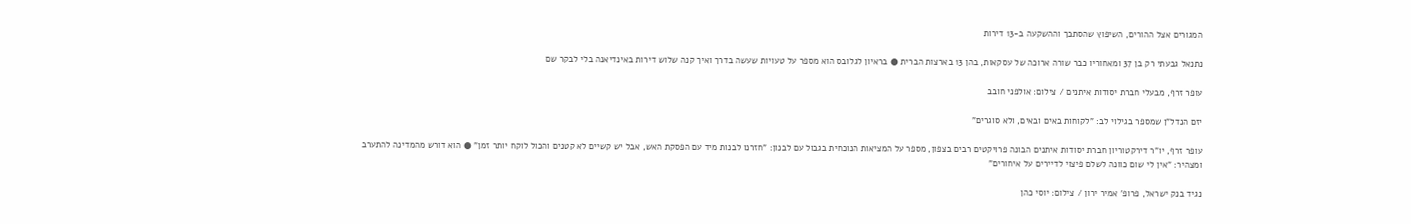המגורים אצל ההורים, השיפוץ שהסתבך וההשקעה ב-13 דירות

נתנאל גבעתי רק בן 37 ומאחוריו כבר שורה ארוכה של עסקאות, בהן 13 בארצות הברית ● בראיון לגלובס הוא מספר על טעויות שעשה בדרך ואיך קנה שלוש דירות באינדיאנה בלי לבקר שם

עופר זרף, מבעלי חברת יסודות איתנים / צילום: אולפני חובב

יזם הנדל"ן שמספר בגילוי לב: "לקוחות באים ובאים, ולא סוגרים"

עופר זרף, יו"ר דירקטוריון חברת יסודות איתנים הבונה פרויקטים רבים בצפון, מספר על המציאות הנוכחית בגבול עם לבנון: "חזרנו לבנות מיד עם הפסקת האש, אבל יש קשיים לא קטנים והכול לוקח יותר זמן" ● הוא דורש מהמדינה להתערב ומצהיר: "אין לי שום כוונה לשלם פיצוי לדיירים על איחורים"

נגיד בנק ישראל, פרופ' אמיר ירון / צילום: יוסי כהן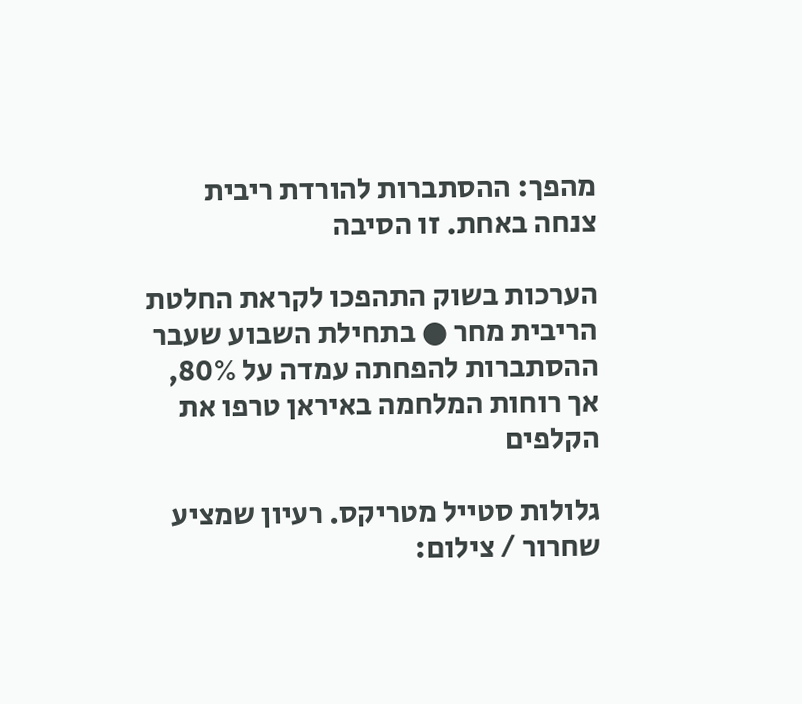מהפך: ההסתברות להורדת ריבית צנחה באחת. זו הסיבה

הערכות בשוק התהפכו לקראת החלטת הריבית מחר ● בתחילת השבוע שעבר ההסתברות להפחתה עמדה על 80%, אך רוחות המלחמה באיראן טרפו את הקלפים

גלולות סטייל מטריקס. רעיון שמציע שחרור / צילום: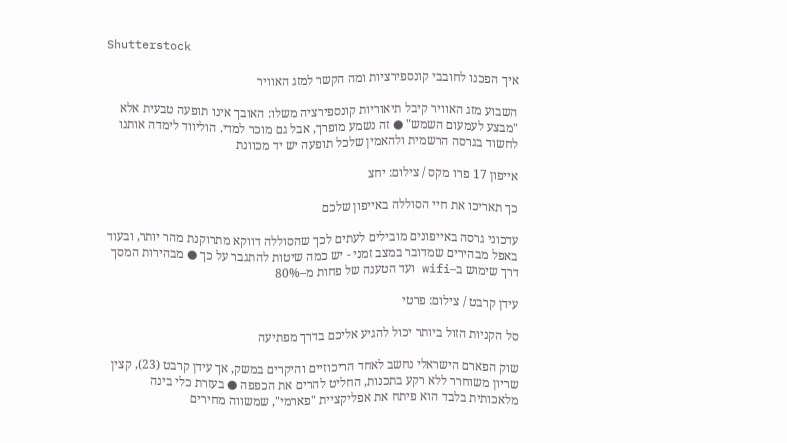Shutterstock

איך הפכנו לחובבי קונספירציות ומה הקשר למזג האוויר

השבוע מזג האוויר קיבל תיאוריות קונספירציה משלו: האובך אינו תופעה טבעית אלא "מבצע לעמעום השמש" ● זה נשמע מופרך, אבל גם מוכר למדי. הוליווד לימדה אותנו לחשוד בגרסה הרשמית ולהאמין שלכל תופעה יש יד מכוונת

אייפון 17 פרו מקס / צילום: יחצ

כך תאריכו את חיי הסוללה באייפון שלכם

עדכוני גרסה באייפונים מובילים לעתים לכך שהסוללה דווקא מתרוקנת מהר יותר, ובעוד באפל מבהירים שמדובר במצב זמני - יש כמה שיטות להתגבר על כך ● מבהירות המסך דרך שימוש ב–wifi ועד הטענה של פחות מ–80%

עידן קרבט / צילום: פרטי

סל הקניות הזול ביותר יכול להגיע אליכם בדרך מפתיעה

שוק הפארם הישראלי נחשב לאחד הריכוזיים והיקרים במשק, אך עידן קרבט (23), קצין שריון משוחרר ללא רקע בתכנות, החליט להרים את הכפפה ● בעזרת כלי בינה מלאכותית בלבד הוא פיתח את אפליקציית "פארמי", שמשווה מחירים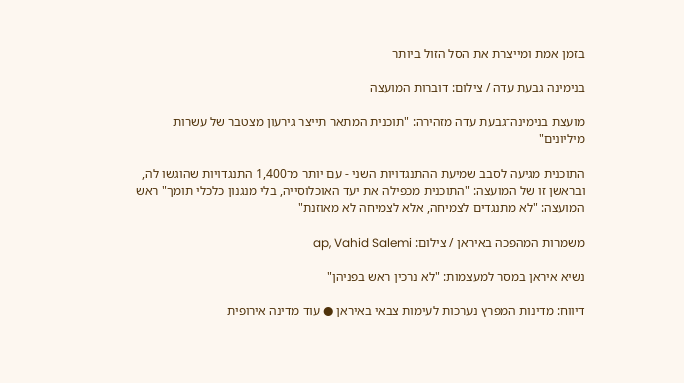בזמן אמת ומייצרת את הסל הזול ביותר

בנימינה גבעת עדה / צילום: דוברות המועצה

מועצת בנימינה־גבעת עדה מזהירה: "תוכנית המתאר תייצר גירעון מצטבר של עשרות מיליונים"

התוכנית מגיעה לסבב שמיעת ההתנגדויות השני - עם יותר מ־1,400 התנגדויות שהוגשו לה, ובראשן זו של המועצה: "התוכנית מכפילה את יעד האוכלוסייה, בלי מנגנון כלכלי תומך" ראש המועצה: "לא מתנגדים לצמיחה, אלא לצמיחה לא מאוזנת"

משמרות המהפכה באיראן / צילום: ap, Vahid Salemi

נשיא איראן במסר למעצמות: "לא נרכין ראש בפניהן"

דיווח: מדינות המפרץ נערכות לעימות צבאי באיראן ● עוד מדינה אירופית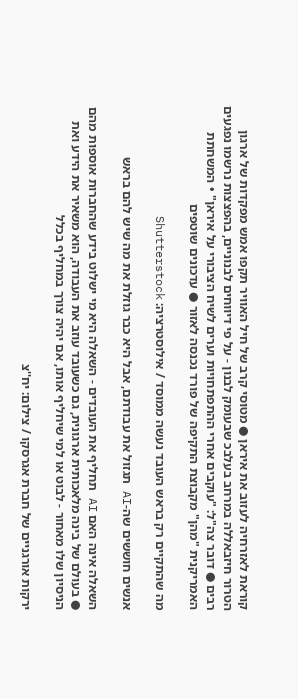קוראת לאזרחיה לעזוב את איראן ● מטוסי קרב של חיל האוויר תקפו אמש מפקדות של ארגון הטרור חיזבאללה במרחב בעלבכ שבעומק לבנון - על פי דיווחים לבנוניים, בהפצצות נרשמו נפגעים רבים ● דובר צה"ל: "עוקבים אחרי ההתפתחויות וערים לשיח הציבורי על איראן" • המשחתת האמריקנית "מהן" מקבוצת התקיפה של פורד נכנסה לאזור ● עדכונים שוטפים

מה שהתקיים רק בראש העובד נעשה ממוסד / אילוסטרציה: Shutterstock

אנשים חוששים שה-AI תגזול את עבודתם, אבל היא כבר גוזלת את מה שיש להם בראש

השאלה אינה האם AI תחליף את העובדים - השאלה היא מי ישלוט בידע שהחברות אוספות מהם ● בעולם של בינה מלאכותית ארגונית, גם כשעובד עוזב את העבודה, הוא משאיר את הידע ואת הניסיון שלו מאחור - לבוט או למי שיחליף אותו, אם יהיה צורך במחליף בכלל

ירקות אורגניים של חברת אגרסקו / צילום: יח''צ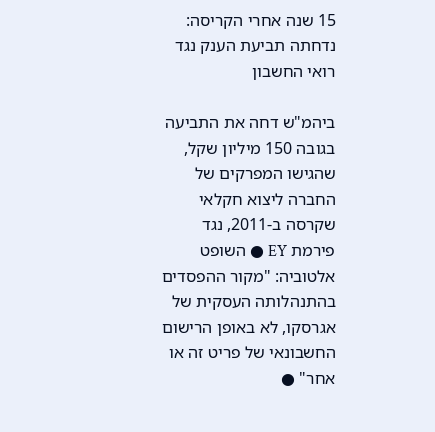15 שנה אחרי הקריסה: נדחתה תביעת הענק נגד רואי החשבון

ביהמ"ש דחה את התביעה בגובה 150 מיליון שקל, שהגישו המפרקים של החברה ליצוא חקלאי שקרסה ב-2011, נגד פירמת EY ● השופט אלטוביה: "מקור ההפסדים בהתנהלותה העסקית של אגרסקו, לא באופן הרישום החשבונאי של פריט זה או אחר" ●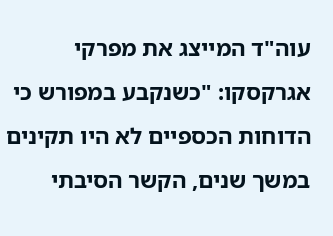עוה"ד המייצג את מפרקי אגרקסקו: "כשנקבע במפורש כי הדוחות הכספיים לא היו תקינים במשך שנים, הקשר הסיבתי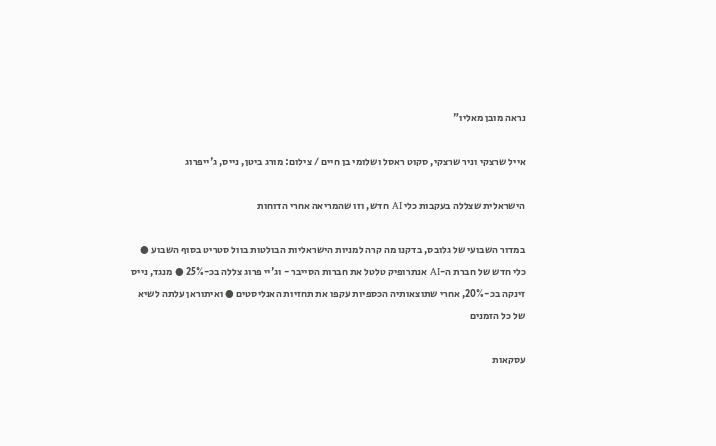נראה מובן מאליו"

אייל שרצקי וניר שרצקי, סקוט ראסל ושלומי בן חיים / צילום: מורג ביטן, נייס, ג'ייפרוג

הישראלית שצללה בעקבות כלי AI חדש, וזו שהמריאה אחרי הדוחות

במדור השבועי של גלובס, בדקנו מה קרה למניות הישראליות הבולטות בוול סטריט בסוף השבוע ● כלי חדש של חברת ה-AI אנתרופיק טלטל את חברות הסייבר - וג'יי פרוג צללה בכ-25% ● מנגד, נייס זינקה בכ-20%, אחרי שתוצאותיה הכספיות עקפו את תחזיות האנליסטים ● ואיתוראן עלתה לשיא של כל הזמנים

עסקאות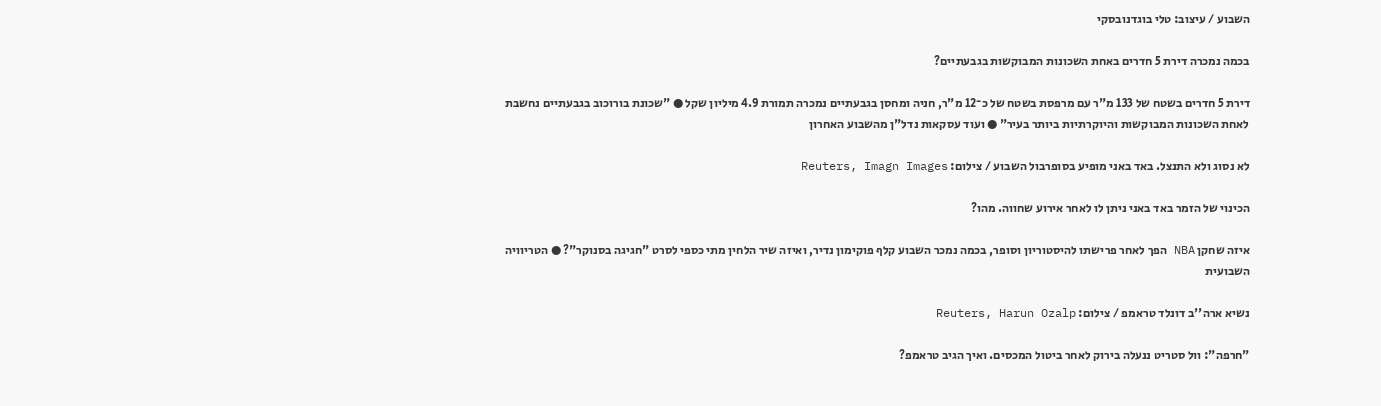השבוע / עיצוב: טלי בוגדנובסקי

בכמה נמכרה דירת 5 חדרים באחת השכונות המבוקשות בגבעתיים?

דירת 5 חדרים בשטח של 133 מ"ר עם מרפסת בשטח של כ־12 מ"ר, חניה ומחסן בגבעתיים נמכרה תמורת 4.9 מיליון שקל ● "שכונת בורוכוב בגבעתיים נחשבת לאחת השכונות המבוקשות והיוקרתיות ביותר בעיר" ● ועוד עסקאות נדל"ן מהשבוע האחרון

לא נסוג ולא התנצל. באד באני מופיע בסופרבול השבוע / צילום: Reuters, Imagn Images

הכינוי של הזמר באד באני ניתן לו לאחר אירוע שחווה. מהו?

איזה שחקן NBA הפך לאחר פרישתו להיסטוריון וסופר, בכמה נמכר השבוע קלף פוקימון נדיר, ואיזה שיר הלחין מתי כספי לסרט "חגיגה בסנוקר"? ● הטריוויה השבועית

נשיא ארה''ב דונלד טראמפ / צילום: Reuters, Harun Ozalp

"חרפה": וול סטריט ננעלה בירוק לאחר ביטול המכסים. ואיך הגיב טראמפ?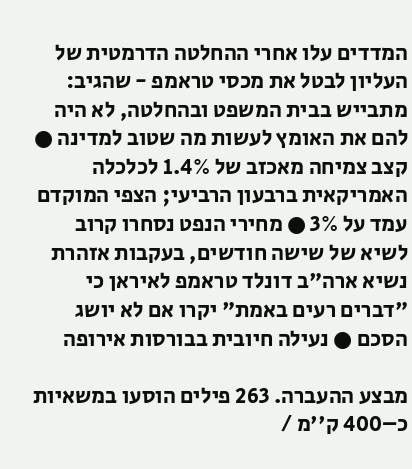המדדים עלו אחרי ההחלטה הדרמטית של העליון לבטל את מכסי טראמפ - שהגיב: מתבייש בבית המשפט ובהחלטה, לא היה להם את האומץ לעשות מה שטוב למדינה ● קצב צמיחה מאכזב של 1.4% לכלכלה האמריקאית ברבעון הרביעי; הצפי המוקדם עמד על 3% ● מחירי הנפט נסחרו קרוב לשיא של שישה חודשים, בעקבות אזהרת נשיא ארה"ב דונלד טראמפ לאיראן כי "דברים רעים באמת" יקרו אם לא יושג הסכם ● נעילה חיובית בבורסות אירופה

מבצע ההעברה. 263 פילים הוסעו במשאיות כ–400 ק''מ /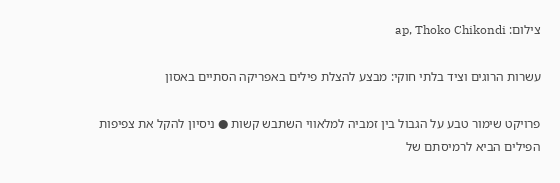צילום: ap, Thoko Chikondi

עשרות הרוגים וציד בלתי חוקי: מבצע להצלת פילים באפריקה הסתיים באסון

פרויקט שימור טבע על הגבול בין זמביה למלאווי השתבש קשות ● ניסיון להקל את צפיפות הפילים הביא לרמיסתם של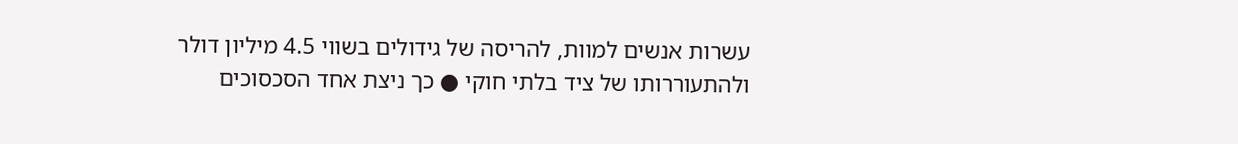עשרות אנשים למוות, להריסה של גידולים בשווי 4.5 מיליון דולר ולהתעוררותו של ציד בלתי חוקי ● כך ניצת אחד הסכסוכים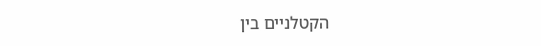הקטלניים בין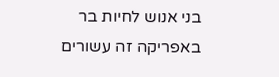בני אנוש לחיות בר באפריקה זה עשורים